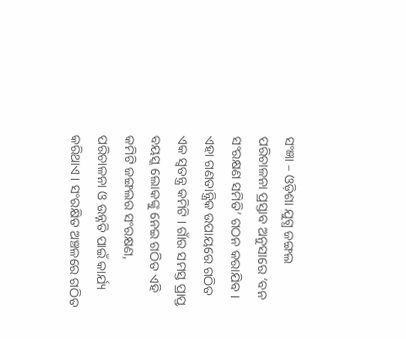ସଂଜ୍ଞା – ଓଡ଼ିଶା ଯୁଗ୍ଧ ଜଙ୍ଗଲ ପରିଚାଳନା ପ୍ରସ୍ତାବ ଅନୁସାରେ ‘ବନ ସଂରକ୍ଷଣ ସମିତି’ ଗଠନ କରାଯିବ । ଏହା ଗଣତାନ୍ତ୍ରିକ ଉପାୟରେ ଗଠିତ ଏକ ସ୍ଵତନ୍ତ୍ର କମିଟି । ଗାଁର ସମସ୍ତ ପ୍ରାପ୍ତ ବୟସ୍କ ଲୋକଙ୍କୁ ନେଇ ଗଠିତ ଏହି କମିଟି ଜଙ୍ଗଲର ସଂରକ୍ଷଣ, ପରିଚାଳନା ଓ ଉନ୍ନତି ପାଇଁ କାର୍ଯ୍ୟ କରିଥାଏ । ସଂରକ୍ଷିତ ଅଞ୍ଚଳରେ ଗଠିତ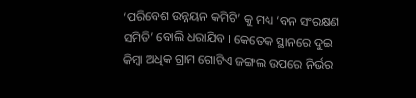‘ପରିବେଶ ଉନ୍ନୟନ କମିଟି’ କୁ ମଧ୍ୟ ‘ବନ ସଂରକ୍ଷଣ ସମିତି’ ବୋଲି ଧରାଯିବ । କେତେକ ସ୍ଥାନରେ ଦୁଇ କିମ୍ବା ଅଧିକ ଗ୍ରାମ ଗୋଟିଏ ଜଙ୍ଗଲ ଉପରେ ନିର୍ଭର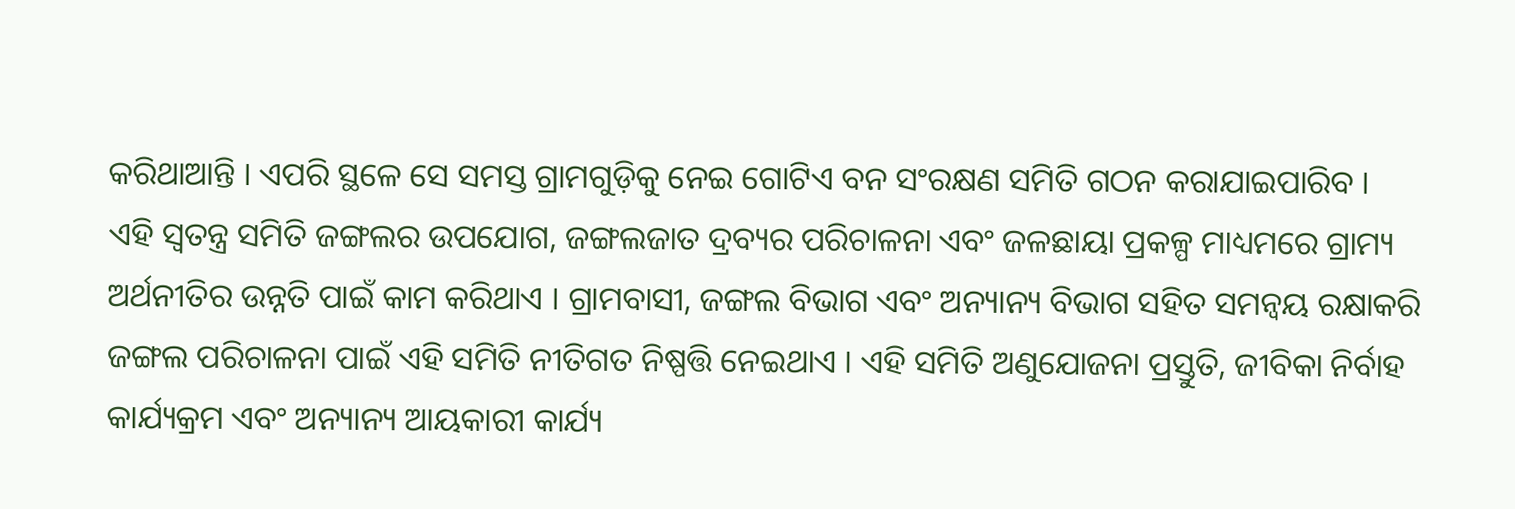କରିଥାଆନ୍ତି । ଏପରି ସ୍ଥଳେ ସେ ସମସ୍ତ ଗ୍ରାମଗୁଡ଼ିକୁ ନେଇ ଗୋଟିଏ ବନ ସଂରକ୍ଷଣ ସମିତି ଗଠନ କରାଯାଇପାରିବ ।
ଏହି ସ୍ୱତନ୍ତ୍ର ସମିତି ଜଙ୍ଗଲର ଉପଯୋଗ, ଜଙ୍ଗଲଜାତ ଦ୍ରବ୍ୟର ପରିଚାଳନା ଏବଂ ଜଳଛାୟା ପ୍ରକଳ୍ପ ମାଧ୍ୟମରେ ଗ୍ରାମ୍ୟ ଅର୍ଥନୀତିର ଉନ୍ନତି ପାଇଁ କାମ କରିଥାଏ । ଗ୍ରାମବାସୀ, ଜଙ୍ଗଲ ବିଭାଗ ଏବଂ ଅନ୍ୟାନ୍ୟ ବିଭାଗ ସହିତ ସମନ୍ଵୟ ରକ୍ଷାକରି ଜଙ୍ଗଲ ପରିଚାଳନା ପାଇଁ ଏହି ସମିତି ନୀତିଗତ ନିଷ୍ପତ୍ତି ନେଇଥାଏ । ଏହି ସମିତି ଅଣୁଯୋଜନା ପ୍ରସ୍ତୁତି, ଜୀବିକା ନିର୍ବାହ କାର୍ଯ୍ୟକ୍ରମ ଏବଂ ଅନ୍ୟାନ୍ୟ ଆୟକାରୀ କାର୍ଯ୍ୟ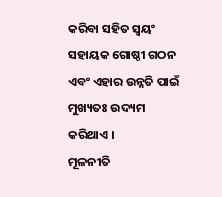କରିବା ସହିତ ସ୍ଵୟଂ ସହାୟକ ଗୋଷ୍ଠୀ ଗଠନ ଏବଂ ଏହାର ଉନ୍ନତି ପାଇଁ ମୁଖ୍ୟତଃ ଉଦ୍ୟମ କରିଥାଏ ।
ମୂଳନୀତି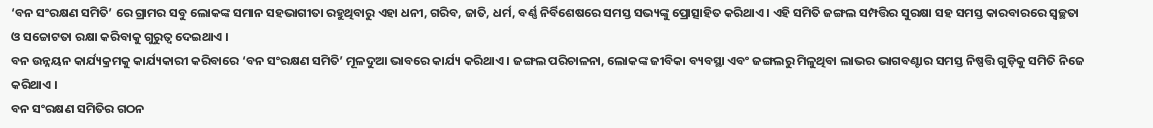‘ବନ ସଂରକ୍ଷଣ ସମିତି’ ରେ ଗ୍ରାମର ସବୁ ଲୋକଙ୍କ ସମାନ ସହଭାଗୀତା ରହୁଥିବାରୁ ଏହା ଧନୀ, ଗରିବ, ଜାତି, ଧର୍ମ, ବର୍ଣ୍ଣ ନିର୍ବିଶେଷରେ ସମସ୍ତ ସଭ୍ୟଙ୍କୁ ପ୍ରୋତ୍ସାହିତ କରିଥାଏ । ଏହି ସମିତି ଜଙ୍ଗଲ ସମ୍ପତ୍ତିର ସୁରକ୍ଷା ସହ ସମସ୍ତ କାରବାରରେ ସ୍ଵଚ୍ଛତା ଓ ସଚ୍ଚୋଟତା ରକ୍ଷା କରିବାକୁ ଗୁରୁତ୍ଵ ଦେଇଥାଏ ।
ବନ ଉନ୍ନୟନ କାର୍ଯ୍ୟକ୍ରମକୁ କାର୍ଯ୍ୟକାରୀ କରିବାରେ ‘ବନ ସଂରକ୍ଷଣ ସମିତି’ ମୂଳଦୁଆ ଭାବରେ କାର୍ଯ୍ୟ କରିଥାଏ । ଜଙ୍ଗଲ ପରିଚାଳନା, ଲୋକଙ୍କ ଜୀବିକା ବ୍ୟବସ୍ଥା ଏବଂ ଜଙ୍ଗଲରୁ ମିଳୁଥିବା ଲାଭର ଭାଗବଣ୍ଟାର ସମସ୍ତ ନିଷ୍ପତ୍ତି ଗୁଡ଼ିକୁ ସମିତି ନିଜେ କରିଥାଏ ।
ବନ ସଂରକ୍ଷଣ ସମିତିର ଗଠନ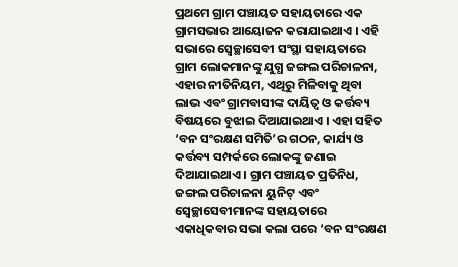ପ୍ରଥମେ ଗ୍ରାମ ପଞ୍ଚାୟତ ସହାୟତାରେ ଏକ ଗ୍ରାମସଭାର ଆୟୋଜନ କରାଯାଇଥାଏ । ଏହି ସଭାରେ ସ୍ୱେଚ୍ଛାସେବୀ ସଂସ୍ଥା ସହାୟତାରେ ଗ୍ରାମ ଲୋକମାନଙ୍କୁ ଯୁଗ୍ଧ ଜଙ୍ଗଲ ପରିଚାଳନା, ଏହାର ନୀତିନିୟମ, ଏଥିରୁ ମିଳିବାକୁ ଥିବା ଲାଭ ଏବଂ ଗ୍ରାମବାସୀଙ୍କ ଦାୟିତ୍ଵ ଓ କର୍ତ୍ତବ୍ୟ ବିଷୟରେ ବୁଝାଇ ଦିଆଯାଇଥାଏ । ଏହା ସହିତ ‘ବନ ସଂରକ୍ଷଣ ସମିତି’ର ଗଠନ, କାର୍ଯ୍ୟ ଓ କର୍ତ୍ତବ୍ୟ ସମ୍ପର୍କରେ ଲୋକଙ୍କୁ ଜଣାଇ ଦିଆଯାଇଥାଏ । ଗ୍ରାମ ପଞ୍ଚାୟତ ପ୍ରତିନିଧ, ଜଙ୍ଗଲ ପରିଚାଳନା ୟୁନିଟ୍ ଏବଂ ସ୍ୱେଚ୍ଛାସେବୀମାନଙ୍କ ସହାୟତାରେ ଏକାଧିକବାର ସଭା କଲା ପରେ ‘ବନ ସଂରକ୍ଷଣ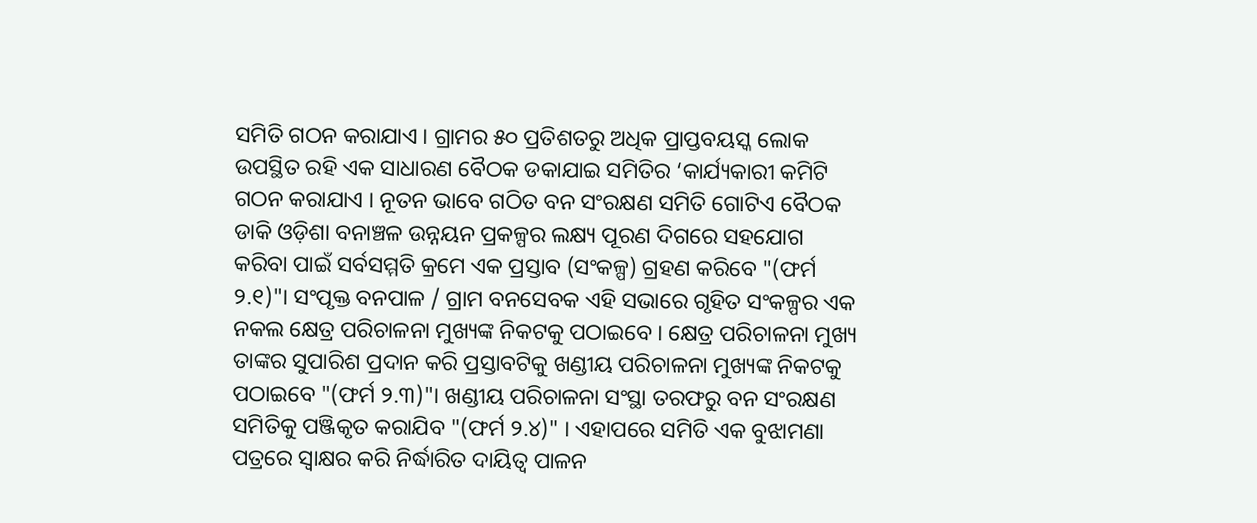ସମିତି ଗଠନ କରାଯାଏ । ଗ୍ରାମର ୫୦ ପ୍ରତିଶତରୁ ଅଧିକ ପ୍ରାପ୍ତବୟସ୍କ ଲୋକ ଉପସ୍ଥିତ ରହି ଏକ ସାଧାରଣ ବୈଠକ ଡକାଯାଇ ସମିତିର ‘କାର୍ଯ୍ୟକାରୀ କମିଟି ଗଠନ କରାଯାଏ । ନୂତନ ଭାବେ ଗଠିତ ବନ ସଂରକ୍ଷଣ ସମିତି ଗୋଟିଏ ବୈଠକ ଡାକି ଓଡ଼ିଶା ବନାଞ୍ଚଳ ଉନ୍ନୟନ ପ୍ରକଳ୍ପର ଲକ୍ଷ୍ୟ ପୂରଣ ଦିଗରେ ସହଯୋଗ କରିବା ପାଇଁ ସର୍ବସମ୍ମତି କ୍ରମେ ଏକ ପ୍ରସ୍ତାବ (ସଂକଳ୍ପ) ଗ୍ରହଣ କରିବେ "(ଫର୍ମ ୨.୧)"। ସଂପୃକ୍ତ ବନପାଳ / ଗ୍ରାମ ବନସେବକ ଏହି ସଭାରେ ଗୃହିତ ସଂକଳ୍ପର ଏକ ନକଲ କ୍ଷେତ୍ର ପରିଚାଳନା ମୁଖ୍ୟଙ୍କ ନିକଟକୁ ପଠାଇବେ । କ୍ଷେତ୍ର ପରିଚାଳନା ମୁଖ୍ୟ ତାଙ୍କର ସୁପାରିଶ ପ୍ରଦାନ କରି ପ୍ରସ୍ତାବଟିକୁ ଖଣ୍ଡୀୟ ପରିଚାଳନା ମୁଖ୍ୟଙ୍କ ନିକଟକୁ ପଠାଇବେ "(ଫର୍ମ ୨.୩)"। ଖଣ୍ଡୀୟ ପରିଚାଳନା ସଂସ୍ଥା ତରଫରୁ ବନ ସଂରକ୍ଷଣ ସମିତିକୁ ପଞ୍ଜିକୃତ କରାଯିବ "(ଫର୍ମ ୨.୪)" । ଏହାପରେ ସମିତି ଏକ ବୁଝାମଣା ପତ୍ରରେ ସ୍ଵାକ୍ଷର କରି ନିର୍ଦ୍ଧାରିତ ଦାୟିତ୍ଵ ପାଳନ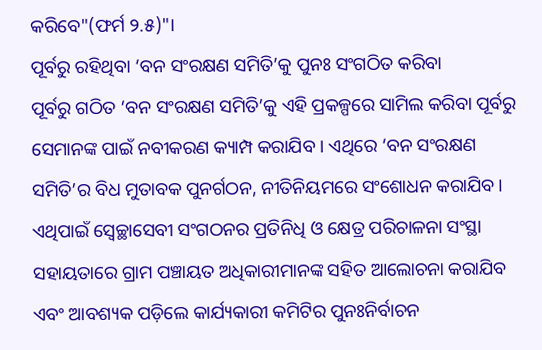କରିବେ"(ଫର୍ମ ୨.୫)"।
ପୂର୍ବରୁ ରହିଥିବା ‘ବନ ସଂରକ୍ଷଣ ସମିତି’କୁ ପୁନଃ ସଂଗଠିତ କରିବା
ପୂର୍ବରୁ ଗଠିତ ‘ବନ ସଂରକ୍ଷଣ ସମିତି’କୁ ଏହି ପ୍ରକଳ୍ପରେ ସାମିଲ କରିବା ପୂର୍ବରୁ ସେମାନଙ୍କ ପାଇଁ ନବୀକରଣ କ୍ୟାମ୍ପ କରାଯିବ । ଏଥିରେ ‘ବନ ସଂରକ୍ଷଣ ସମିତି’ର ବିଧ ମୁତାବକ ପୁନର୍ଗଠନ, ନୀତିନିୟମରେ ସଂଶୋଧନ କରାଯିବ । ଏଥିପାଇଁ ସ୍ୱେଚ୍ଛାସେବୀ ସଂଗଠନର ପ୍ରତିନିଧି ଓ କ୍ଷେତ୍ର ପରିଚାଳନା ସଂସ୍ଥା ସହାୟତାରେ ଗ୍ରାମ ପଞ୍ଚାୟତ ଅଧିକାରୀମାନଙ୍କ ସହିତ ଆଲୋଚନା କରାଯିବ ଏବଂ ଆବଶ୍ୟକ ପଡ଼ିଲେ କାର୍ଯ୍ୟକାରୀ କମିଟିର ପୁନଃନିର୍ବାଚନ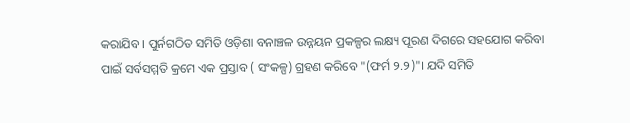କରାଯିବ । ପୁର୍ନଗଠିତ ସମିତି ଓଡ଼ିଶା ବନାଞ୍ଚଳ ଉନ୍ନୟନ ପ୍ରକଳ୍ପର ଲକ୍ଷ୍ୟ ପୂରଣ ଦିଗରେ ସହଯୋଗ କରିବା ପାଇଁ ସର୍ବସମ୍ମତି କ୍ରମେ ଏକ ପ୍ରସ୍ତାବ ( ସଂକଳ୍ପ) ଗ୍ରହଣ କରିବେ "(ଫର୍ମ ୨.୨)"। ଯଦି ସମିତି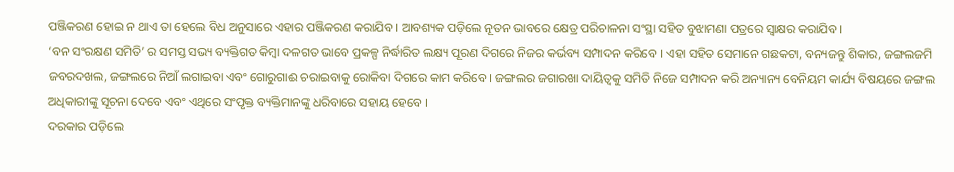ପଞ୍ଜିକରଣ ହୋଇ ନ ଥାଏ ତା ହେଲେ ବିଧ ଅନୁସାରେ ଏହାର ପଞ୍ଜିକରଣ କରାଯିବ । ଆବଶ୍ୟକ ପଡ଼ିଲେ ନୂତନ ଭାବରେ କ୍ଷେତ୍ର ପରିଚାଳନା ସଂସ୍ଥା ସହିତ ବୁଝାମଣା ପତ୍ରରେ ସ୍ଵାକ୍ଷର କରାଯିବ ।
‘ବନ ସଂରକ୍ଷଣ ସମିତି’ ର ସମସ୍ତ ସଭ୍ୟ ବ୍ୟକ୍ତିଗତ କିମ୍ବା ଦଳଗତ ଭାବେ ପ୍ରକଳ୍ପ ନିର୍ଦ୍ଧାରିତ ଲକ୍ଷ୍ୟ ପୂରଣ ଦିଗରେ ନିଜର କର୍ଭବ୍ୟ ସମ୍ପାଦନ କରିବେ । ଏହା ସହିତ ସେମାନେ ଗଛକଟା, ବନ୍ୟଜନ୍ତୁ ଶିକାର, ଜଙ୍ଗଲଜମି ଜବରଦଖଲ, ଜଙ୍ଗଲରେ ନିଆଁ ଲଗାଇବା ଏବଂ ଗୋରୁଗାଈ ଚରାଇବାକୁ ରୋକିବା ଦିଗରେ କାମ କରିବେ । ଜଙ୍ଗଲର ଜଗାରଖା ଦାୟିତ୍ଵକୁ ସମିତି ନିଜେ ସମ୍ପାଦନ କରି ଅନ୍ୟାନ୍ୟ ବେନିୟମ କାର୍ଯ୍ୟ ବିଷୟରେ ଜଙ୍ଗଲ ଅଧିକାରୀଙ୍କୁ ସୂଚନା ଦେବେ ଏବଂ ଏଥିରେ ସଂପୃକ୍ତ ବ୍ୟକ୍ତିମାନଙ୍କୁ ଧରିବାରେ ସହାୟ ହେବେ ।
ଦରକାର ପଡ଼ିଲେ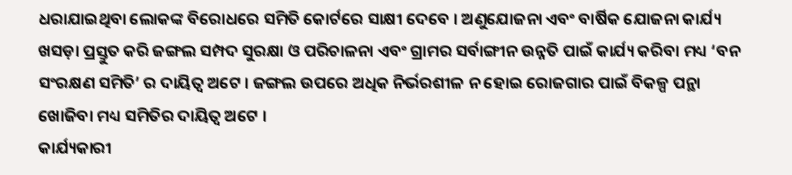ଧରାଯାଇଥିବା ଲୋକଙ୍କ ବିରୋଧରେ ସମିତି କୋର୍ଟରେ ସାକ୍ଷୀ ଦେବେ । ଅଣୁଯୋଜନା ଏବଂ ବାର୍ଷିକ ଯୋଜନା କାର୍ଯ୍ୟ ଖସଡ଼ା ପ୍ରସ୍ତୁତ କରି ଜଙ୍ଗଲ ସମ୍ପଦ ସୁରକ୍ଷା ଓ ପରିଚାଳନା ଏବଂ ଗ୍ରାମର ସର୍ବାଙ୍ଗୀନ ଉନ୍ନତି ପାଇଁ କାର୍ଯ୍ୟ କରିବା ମଧ୍ୟ ‘ବନ ସଂରକ୍ଷଣ ସମିତି’ ର ଦାୟିତ୍ଵ ଅଟେ । ଜଙ୍ଗଲ ଉପରେ ଅଧିକ ନିର୍ଭରଶୀଳ ନ ହୋଇ ରୋଜଗାର ପାଇଁ ବିକଳ୍ପ ପନ୍ଥା ଖୋଜିବା ମଧ୍ୟ ସମିତିର ଦାୟିତ୍ଵ ଅଟେ ।
କାର୍ଯ୍ୟକାରୀ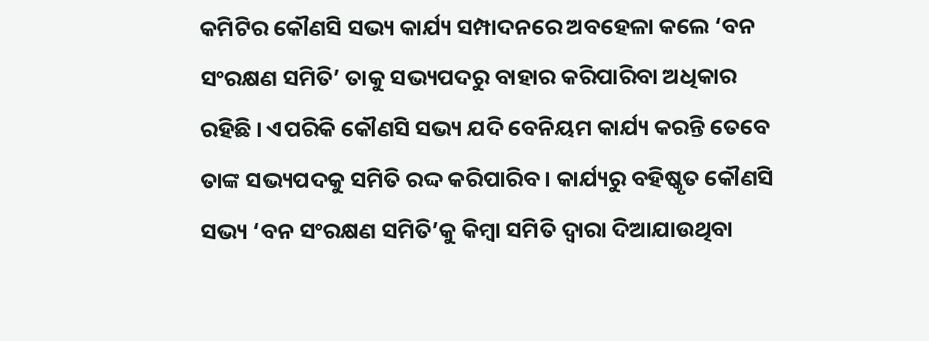କମିଟିର କୌଣସି ସଭ୍ୟ କାର୍ଯ୍ୟ ସମ୍ପାଦନରେ ଅବହେଳା କଲେ ‘ବନ ସଂରକ୍ଷଣ ସମିତି’ ତାକୁ ସଭ୍ୟପଦରୁ ବାହାର କରିପାରିବା ଅଧିକାର ରହିଛି । ଏପରିକି କୌଣସି ସଭ୍ୟ ଯଦି ବେନିୟମ କାର୍ଯ୍ୟ କରନ୍ତି ତେବେ ତାଙ୍କ ସଭ୍ୟପଦକୁ ସମିତି ରଦ୍ଦ କରିପାରିବ । କାର୍ଯ୍ୟରୁ ବହିଷ୍କୃତ କୌଣସି ସଭ୍ୟ ‘ବନ ସଂରକ୍ଷଣ ସମିତି’କୁ କିମ୍ବା ସମିତି ଦ୍ଵାରା ଦିଆଯାଉଥିବା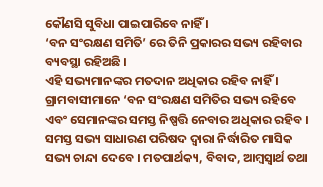କୌଣସି ସୁବିଧା ପାଇପାରିବେ ନାହିଁ ।
‘ବନ ସଂରକ୍ଷଣ ସମିତି’ ରେ ତିନି ପ୍ରକାରର ସଭ୍ୟ ରହିବାର ବ୍ୟବସ୍ଥା ରହିଅଛି ।
ଏହି ସଭ୍ୟମାନଙ୍କର ମତଦାନ ଅଧିକାର ରହିବ ନାହିଁ ।
ଗ୍ରାମବାସୀମାନେ ‘ବନ ସଂରକ୍ଷଣ ସମିତିର ସଭ୍ୟ ରହିବେ ଏବଂ ସେମାନଙ୍କର ସମସ୍ତ ନିଷ୍ପତ୍ତି ନେବାର ଅଧିକାର ରହିବ । ସମସ୍ତ ସଭ୍ୟ ସାଧାରଣ ପରିଷଦ ଦ୍ଵାରା ନିର୍ଦ୍ଧାରିତ ମାସିକ ସଭ୍ୟ ଚାନ୍ଦା ଦେବେ । ମତପାର୍ଥକ୍ୟ, ବିବାଦ, ଆମ୍ବସ୍ଵାର୍ଥ ତଥା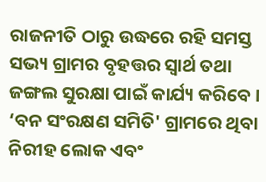ରାଜନୀତି ଠାରୁ ଉଦ୍ଧରେ ରହି ସମସ୍ତ ସଭ୍ୟ ଗ୍ରାମର ବୃହତ୍ତର ସ୍ୱାର୍ଥ ତଥା ଜଙ୍ଗଲ ସୁରକ୍ଷା ପାଇଁ କାର୍ଯ୍ୟ କରିବେ । ‘ବନ ସଂରକ୍ଷଣ ସମିତି' ଗ୍ରାମରେ ଥିବା ନିରୀହ ଲୋକ ଏବଂ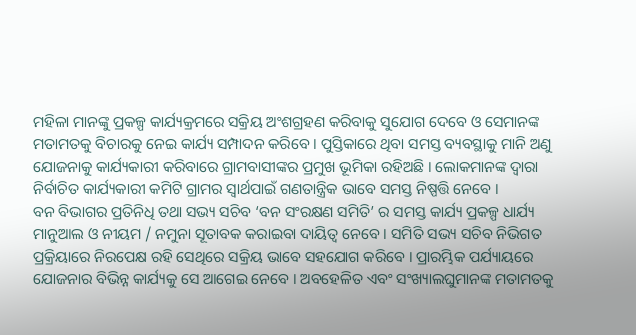ମହିଳା ମାନଙ୍କୁ ପ୍ରକଳ୍ପ କାର୍ଯ୍ୟକ୍ରମରେ ସକ୍ରିୟ ଅଂଶଗ୍ରହଣ କରିବାକୁ ସୁଯୋଗ ଦେବେ ଓ ସେମାନଙ୍କ ମତାମତକୁ ବିଚାରକୁ ନେଇ କାର୍ଯ୍ୟ ସମ୍ପାଦନ କରିବେ । ପୁସ୍ତିକାରେ ଥିବା ସମସ୍ତ ବ୍ୟବସ୍ଥାକୁ ମାନି ଅଣୁ ଯୋଜନାକୁ କାର୍ଯ୍ୟକାରୀ କରିବାରେ ଗ୍ରାମବାସୀଙ୍କର ପ୍ରମୁଖ ଭୂମିକା ରହିଅଛି । ଲୋକମାନଙ୍କ ଦ୍ଵାରା ନିର୍ବାଚିତ କାର୍ଯ୍ୟକାରୀ କମିଟି ଗ୍ରାମର ସ୍ଵାର୍ଥପାଇଁ ଗଣତାନ୍ତ୍ରିକ ଭାବେ ସମସ୍ତ ନିଷ୍ପତ୍ତି ନେବେ ।
ବନ ବିଭାଗର ପ୍ରତିନିଧି ତଥା ସଭ୍ୟ ସଚିବ ‘ବନ ସଂରକ୍ଷଣ ସମିତି’ ର ସମସ୍ତ କାର୍ଯ୍ୟ ପ୍ରକଳ୍ପ ଧାର୍ଯ୍ୟ ମାନୁଆଲ ଓ ନୀୟମ / ନମୁନା ସୂତାବକ କରାଇବା ଦାୟିତ୍ଵ ନେବେ । ସମିତି ସଭ୍ୟ ସଚିବ ନିଭିଗତ ପ୍ରକ୍ରିୟାରେ ନିରପେକ୍ଷ ରହି ସେଥିରେ ସକ୍ରିୟ ଭାବେ ସହଯୋଗ କରିବେ । ପ୍ରାରମ୍ଭିକ ପର୍ଯ୍ୟାୟରେ ଯୋଜନାର ବିଭିନ୍ନ କାର୍ଯ୍ୟକୁ ସେ ଆଗେଇ ନେବେ । ଅବହେଳିତ ଏବଂ ସଂଖ୍ୟାଲଘୁମାନଙ୍କ ମତାମତକୁ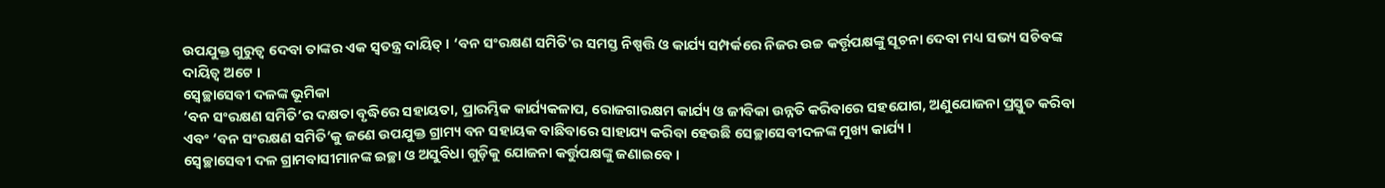ଉପଯୁକ୍ତ ଗୁରୁତ୍ଵ ଦେବା ତାଙ୍କର ଏକ ସ୍ଵତନ୍ତ୍ର ଦାୟିତ୍ । ‘ବନ ସଂରକ୍ଷଣ ସମିତି'ର ସମସ୍ତ ନିଷ୍ପତ୍ତି ଓ କାର୍ଯ୍ୟ ସମ୍ପର୍କରେ ନିଜର ଉଚ୍ଚ କର୍ତ୍ତୃପକ୍ଷଙ୍କୁ ସୂଚନା ଦେବା ମଧ୍ୟ ସଭ୍ୟ ସଚିବଙ୍କ ଦାୟିତ୍ଵ ଅଟେ ।
ସ୍ୱେଚ୍ଛାସେବୀ ଦଳଙ୍କ ଭୂମିକା
‘ବନ ସଂରକ୍ଷଣ ସମିତି’ର ଦକ୍ଷତା ବୃଦ୍ଧିରେ ସହାୟତା, ପ୍ରାରମ୍ଭିକ କାର୍ଯ୍ୟକଳାପ, ରୋଜଗାରକ୍ଷମ କାର୍ଯ୍ୟ ଓ ଜୀବିକା ଉନ୍ନତି କରିବାରେ ସହଯୋଗ, ଅଣୁଯୋଜନା ପ୍ରସ୍ତୁତ କରିବା ଏବଂ ‘ବନ ସଂରକ୍ଷଣ ସମିତି’କୁ ଜଣେ ଉପଯୁକ୍ତ ଗ୍ରାମ୍ୟ ବନ ସହାୟକ ବାଛିବାରେ ସାହାଯ୍ୟ କରିବା ହେଉଛି ସେଚ୍ଛାସେବୀଦଳଙ୍କ ମୁଖ୍ୟ କାର୍ଯ୍ୟ ।
ସ୍ୱେଚ୍ଛାସେବୀ ଦଳ ଗ୍ରାମବାସୀମାନଙ୍କ ଇଚ୍ଛା ଓ ଅସୁବିଧା ଗୁଡ଼ିକୁ ଯୋଜନା କର୍ତ୍ତୁପକ୍ଷଙ୍କୁ ଜଣାଇବେ ।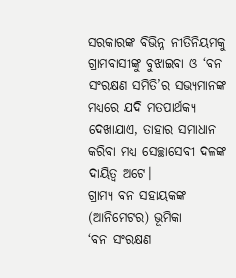ସରକାରଙ୍କ ବିଭିନ୍ନ ନୀତିନିୟମକୁ ଗ୍ରାମବାସୀଙ୍କୁ ବୁଝାଇବା ଓ ‘ବନ ସଂରକ୍ଷଣ ସମିତି’ର ସଭ୍ୟମାନଙ୍କ ମଧ୍ୟରେ ଯଦି ମତପାର୍ଥକ୍ୟ ଦେଖାଯାଏ, ତାହାର ସମାଧାନ କରିବା ମଧ୍ୟ ସେଚ୍ଛାସେବୀ ଦଳଙ୍କ ଦାୟିତ୍ଵ ଅଟେ।
ଗ୍ରାମ୍ୟ ବନ ସହାୟକଙ୍କ (ଆନିମେଟର) ଭୂମିକା
‘ବନ ସଂରକ୍ଷଣ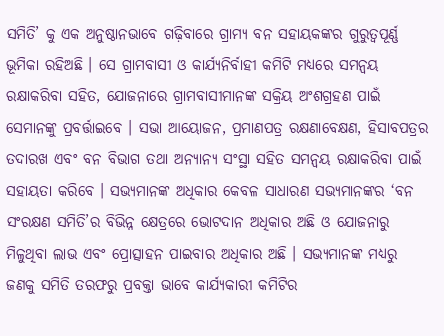ସମିତି’ କୁ ଏକ ଅନୁଷ୍ଠାନଭାବେ ଗଢ଼ିବାରେ ଗ୍ରାମ୍ୟ ବନ ସହାୟକଙ୍କର ଗୁରୁତ୍ଵପୂର୍ଣ୍ଣ ଭୂମିକା ରହିଅଛି । ସେ ଗ୍ରାମବାସୀ ଓ କାର୍ଯ୍ୟନିର୍ବାହୀ କମିଟି ମଧ୍ୟରେ ସମନ୍ଵୟ ରକ୍ଷାକରିବା ସହିତ, ଯୋଜନାରେ ଗ୍ରାମବାସୀମାନଙ୍କ ସକ୍ରିୟ ଅଂଶଗ୍ରହଣ ପାଇଁ ସେମାନଙ୍କୁ ପ୍ରବର୍ତ୍ତାଇବେ । ସଭା ଆୟୋଜନ, ପ୍ରମାଣପତ୍ର ରକ୍ଷଣାବେକ୍ଷଣ, ହିସାବପତ୍ରର ତଦାରଖ ଏବଂ ବନ ବିଭାଗ ତଥା ଅନ୍ୟାନ୍ୟ ସଂସ୍ଥା ସହିତ ସମନ୍ଵୟ ରକ୍ଷାକରିବା ପାଇଁ ସହାୟତା କରିବେ । ସଭ୍ୟମାନଙ୍କ ଅଧିକାର କେବଳ ସାଧାରଣ ସଭ୍ୟମାନଙ୍କର ‘ବନ ସଂରକ୍ଷଣ ସମିତି’ର ବିଭିନ୍ନ କ୍ଷେତ୍ରରେ ଭୋଟଦାନ ଅଧିକାର ଅଛି ଓ ଯୋଜନାରୁ ମିଳୁଥିବା ଲାଭ ଏବଂ ପ୍ରୋତ୍ସାହନ ପାଇବାର ଅଧିକାର ଅଛି । ସଭ୍ୟମାନଙ୍କ ମଧ୍ୟରୁ ଜଣକୁ ସମିତି ତରଫରୁ ପ୍ରବକ୍ତା ଭାବେ କାର୍ଯ୍ୟକାରୀ କମିଟିର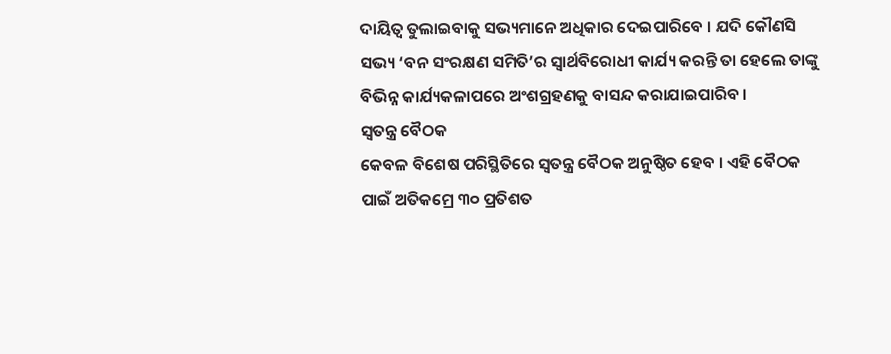ଦାୟିତ୍ଵ ତୁଲାଇବାକୁ ସଭ୍ୟମାନେ ଅଧିକାର ଦେଇପାରିବେ । ଯଦି କୌଣସି ସଭ୍ୟ ‘ବନ ସଂରକ୍ଷଣ ସମିତି’ର ସ୍ଵାର୍ଥବିରୋଧୀ କାର୍ଯ୍ୟ କରନ୍ତି ତା ହେଲେ ତାଙ୍କୁ ବିଭିନ୍ନ କାର୍ଯ୍ୟକଳାପରେ ଅଂଶଗ୍ରହଣକୁ ବାସନ୍ଦ କରାଯାଇପାରିବ ।
ସ୍ଵତନ୍ତ୍ର ବୈଠକ
କେବଳ ବିଶେଷ ପରିସ୍ଥିତିରେ ସ୍ଵତନ୍ତ୍ର ବୈଠକ ଅନୁଷ୍ଠିତ ହେବ । ଏହି ବୈଠକ ପାଇଁ ଅତିକମ୍ରେ ୩୦ ପ୍ରତିଶତ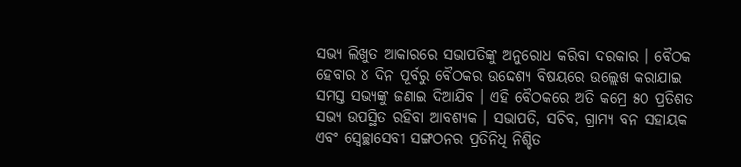ସଭ୍ୟ ଲିଖୁତ ଆକାରରେ ସଭାପତିଙ୍କୁ ଅନୁରୋଧ କରିବା ଦରକାର । ବୈଠକ ହେବାର ୪ ଦିନ ପୂର୍ବରୁ ବୈଠକର ଉଦ୍ଦେଶ୍ୟ ବିଷୟରେ ଉଲ୍ଲେଖ କରାଯାଇ ସମସ୍ତ ସଭ୍ୟଙ୍କୁ ଜଣାଇ ଦିଆଯିବ । ଏହି ବୈଠକରେ ଅତି କମ୍ରେ ୫୦ ପ୍ରତିଶତ ସଭ୍ୟ ଉପସ୍ଥିତ ରହିବା ଆବଶ୍ୟକ । ସଭାପତି, ସଚିବ, ଗ୍ରାମ୍ୟ ବନ ସହାୟକ ଏବଂ ସ୍ୱେଚ୍ଛାସେବୀ ସଙ୍ଗଠନର ପ୍ରତିନିଧି ନିଶ୍ଚିତ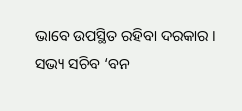ଭାବେ ଉପସ୍ଥିତ ରହିବା ଦରକାର ।
ସଭ୍ୟ ସଚିବ ‘ବନ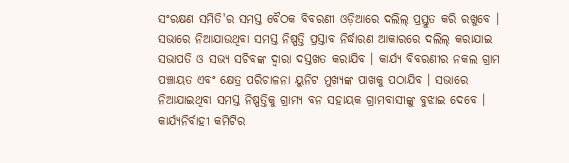ସଂରକ୍ଷଣ ସମିତି'ର ସମସ୍ତ ବୈଠକ ବିବରଣୀ ଓଡ଼ିଆରେ ଦଲିଲ୍ ପ୍ରସ୍ତୁତ କରି ରଖୁବେ । ସଭାରେ ନିଆଯାଉଥିବା ସମସ୍ତ ନିଷ୍ପତ୍ତି ପ୍ରସ୍ତାବ ନିର୍ଦ୍ଧାରଣ ଆକାରରେ ଦଲିଲ୍ କରାଯାଇ ସଭାପତି ଓ ସଭ୍ୟ ସଚିବଙ୍କ ଦ୍ଵାରା ଦସ୍ତଖତ କରାଯିବ । କାର୍ଯ୍ୟ ବିବରଣୀର ନକଲ ଗ୍ରାମ ପଞ୍ଚାୟତ ଏବଂ କ୍ଷେତ୍ର ପରିଚାଳନା ୟୁନିଟ ମୁଖ୍ୟଙ୍କ ପାଖକୁ ପଠାଯିବ । ସଭାରେ ନିଆଯାଇଥିବା ସମସ୍ତ ନିଷ୍ପତ୍ତିକୁ ଗ୍ରାମ୍ୟ ବନ ସହାୟକ ଗ୍ରାମବାସୀଙ୍କୁ ବୁଝାଇ ଦେବେ ।
କାର୍ଯ୍ୟନିର୍ବାହୀ କମିଟିର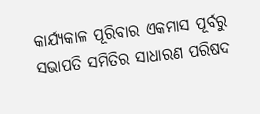କାର୍ଯ୍ୟକାଳ ପୂରିବାର ଏକମାସ ପୂର୍ବରୁ ସଭାପତି ସମିତିର ସାଧାରଣ ପରିଷଦ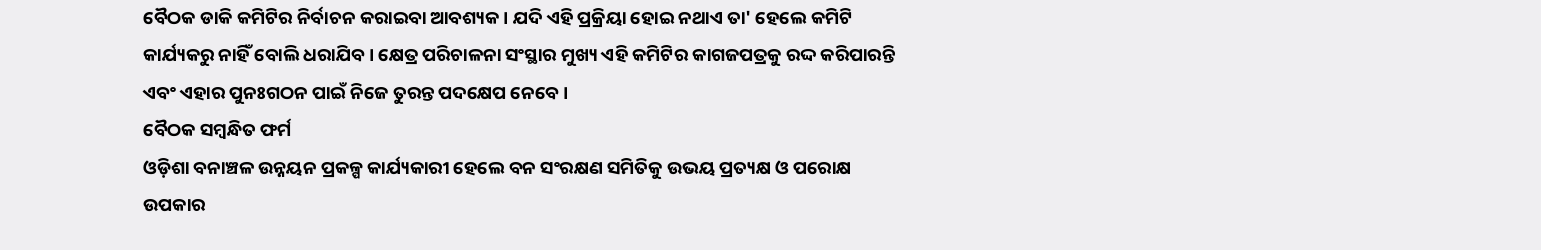ବୈଠକ ଡାକି କମିଟିର ନିର୍ବାଚନ କରାଇବା ଆବଶ୍ୟକ । ଯଦି ଏହି ପ୍ରକ୍ରିୟା ହୋଇ ନଥାଏ ତା' ହେଲେ କମିଟି କାର୍ଯ୍ୟକରୁ ନାହିଁ ବୋଲି ଧରାଯିବ । କ୍ଷେତ୍ର ପରିଚାଳନା ସଂସ୍ଥାର ମୁଖ୍ୟ ଏହି କମିଟିର କାଗଜପତ୍ରକୁ ରଦ୍ଦ କରିପାରନ୍ତି ଏବଂ ଏହାର ପୁନଃଗଠନ ପାଇଁ ନିଜେ ତୁରନ୍ତ ପଦକ୍ଷେପ ନେବେ ।
ବୈଠକ ସମ୍ବନ୍ଧିତ ଫର୍ମ
ଓଡ଼ିଶା ବନାଞ୍ଚଳ ଉନ୍ନୟନ ପ୍ରକଳ୍ପ କାର୍ଯ୍ୟକାରୀ ହେଲେ ବନ ସଂରକ୍ଷଣ ସମିତିକୁ ଉଭୟ ପ୍ରତ୍ୟକ୍ଷ ଓ ପରୋକ୍ଷ ଉପକାର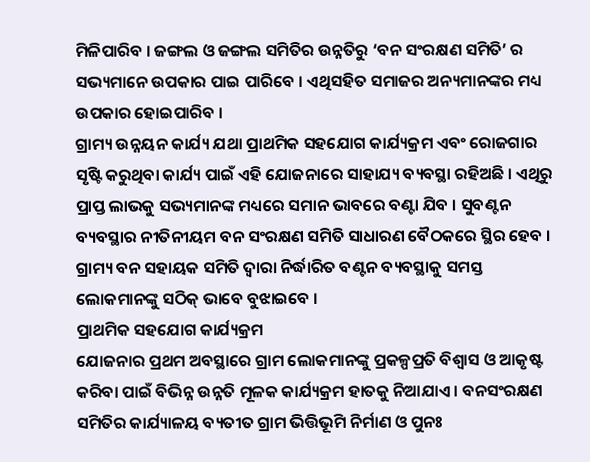ମିଳିପାରିବ । ଜଙ୍ଗଲ ଓ ଜଙ୍ଗଲ ସମିତିର ଉନ୍ନତିରୁ ‘ବନ ସଂରକ୍ଷଣ ସମିତି’ ର ସଭ୍ୟମାନେ ଉପକାର ପାଇ ପାରିବେ । ଏଥିସହିତ ସମାଜର ଅନ୍ୟମାନଙ୍କର ମଧ୍ୟ ଉପକାର ହୋଇପାରିବ ।
ଗ୍ରାମ୍ୟ ଉନ୍ନୟନ କାର୍ଯ୍ୟ ଯଥା ପ୍ରାଥମିକ ସହଯୋଗ କାର୍ଯ୍ୟକ୍ରମ ଏବଂ ରୋଜଗାର ସୃଷ୍ଟି କରୁଥିବା କାର୍ଯ୍ୟ ପାଇଁ ଏହି ଯୋଜନାରେ ସାହାଯ୍ୟ ବ୍ୟବସ୍ଥା ରହିଅଛି । ଏଥିରୁ ପ୍ରାପ୍ତ ଲାଭକୁ ସଭ୍ୟମାନଙ୍କ ମଧ୍ୟରେ ସମାନ ଭାବରେ ବଣ୍ଟା ଯିବ । ସୁବଣ୍ଟନ ବ୍ୟବସ୍ଥାର ନୀତିନୀୟମ ବନ ସଂରକ୍ଷଣ ସମିତି ସାଧାରଣ ବୈଠକରେ ସ୍ଥିର ହେବ । ଗ୍ରାମ୍ୟ ବନ ସହାୟକ ସମିତି ଦ୍ଵାରା ନିର୍ଦ୍ଧାରିତ ବଣ୍ଟନ ବ୍ୟବସ୍ଥାକୁ ସମସ୍ତ ଲୋକମାନଙ୍କୁ ସଠିକ୍ ଭାବେ ବୁଝାଇବେ ।
ପ୍ରାଥମିକ ସହଯୋଗ କାର୍ଯ୍ୟକ୍ରମ
ଯୋଜନାର ପ୍ରଥମ ଅବସ୍ଥାରେ ଗ୍ରାମ ଲୋକମାନଙ୍କୁ ପ୍ରକଳ୍ପପ୍ରତି ବିଶ୍ୱାସ ଓ ଆକୃଷ୍ଟ କରିବା ପାଇଁ ବିଭିନ୍ନ ଉନ୍ନତି ମୂଳକ କାର୍ଯ୍ୟକ୍ରମ ହାତକୁ ନିଆଯାଏ । ବନସଂରକ୍ଷଣ ସମିତିର କାର୍ଯ୍ୟାଳୟ ବ୍ୟତୀତ ଗ୍ରାମ ଭିତ୍ତିଭୂମି ନିର୍ମାଣ ଓ ପୁନଃ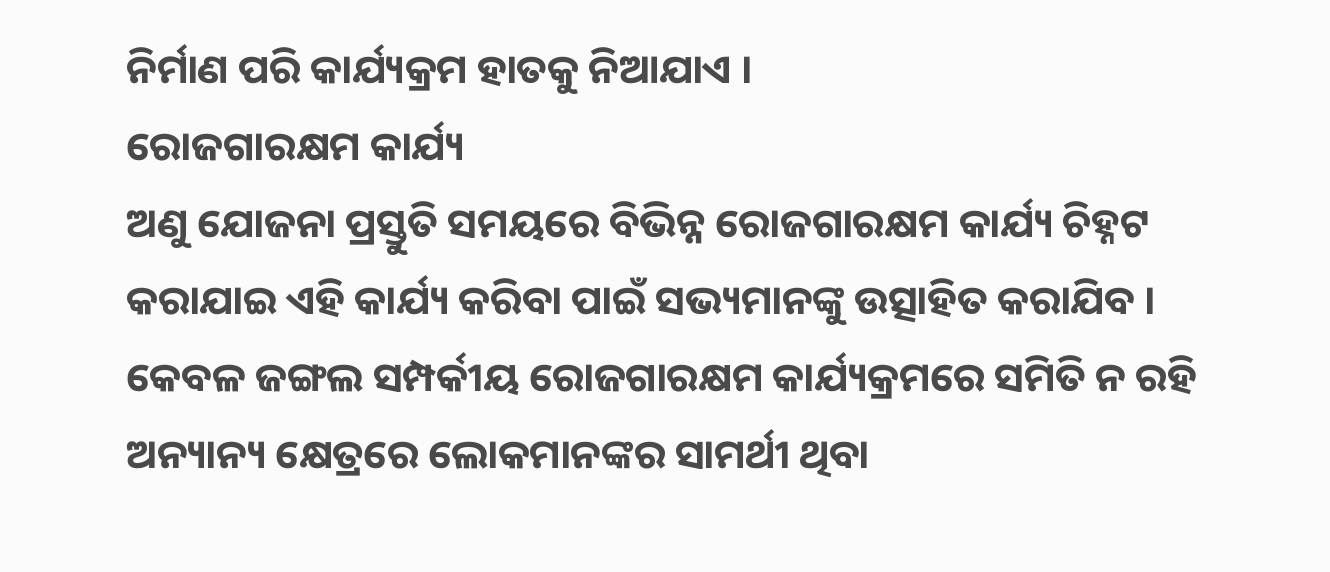ନିର୍ମାଣ ପରି କାର୍ଯ୍ୟକ୍ରମ ହାତକୁ ନିଆଯାଏ ।
ରୋଜଗାରକ୍ଷମ କାର୍ଯ୍ୟ
ଅଣୁ ଯୋଜନା ପ୍ରସ୍ତୁତି ସମୟରେ ବିଭିନ୍ନ ରୋଜଗାରକ୍ଷମ କାର୍ଯ୍ୟ ଚିହ୍ନଟ କରାଯାଇ ଏହି କାର୍ଯ୍ୟ କରିବା ପାଇଁ ସଭ୍ୟମାନଙ୍କୁ ଉତ୍ସାହିତ କରାଯିବ । କେବଳ ଜଙ୍ଗଲ ସମ୍ପର୍କୀୟ ରୋଜଗାରକ୍ଷମ କାର୍ଯ୍ୟକ୍ରମରେ ସମିତି ନ ରହି ଅନ୍ୟାନ୍ୟ କ୍ଷେତ୍ରରେ ଲୋକମାନଙ୍କର ସାମର୍ଥୀ ଥିବା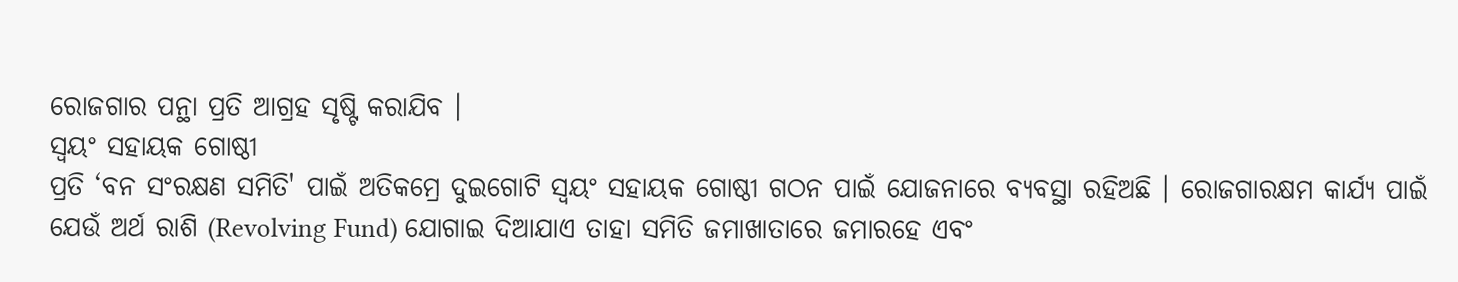ରୋଜଗାର ପନ୍ଥା ପ୍ରତି ଆଗ୍ରହ ସୃଷ୍ଟି କରାଯିବ ।
ସ୍ଵୟଂ ସହାୟକ ଗୋଷ୍ଠୀ
ପ୍ରତି ‘ବନ ସଂରକ୍ଷଣ ସମିତି' ପାଇଁ ଅତିକମ୍ରେ ଦୁଇଗୋଟି ସ୍ଵୟଂ ସହାୟକ ଗୋଷ୍ଠୀ ଗଠନ ପାଇଁ ଯୋଜନାରେ ବ୍ୟବସ୍ଥା ରହିଅଛି । ରୋଜଗାରକ୍ଷମ କାର୍ଯ୍ୟ ପାଇଁ ଯେଉଁ ଅର୍ଥ ରାଶି (Revolving Fund) ଯୋଗାଇ ଦିଆଯାଏ ତାହା ସମିତି ଜମାଖାତାରେ ଜମାରହେ ଏବଂ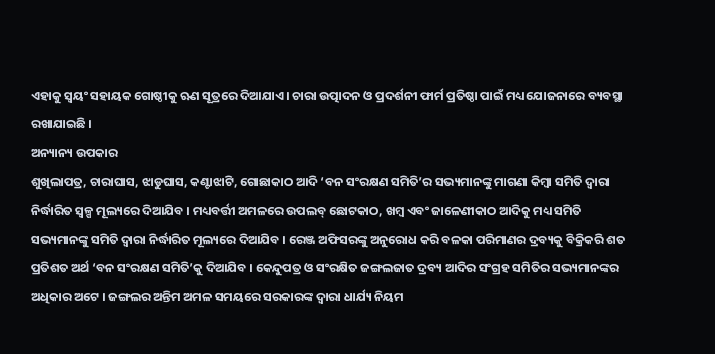ଏହାକୁ ସ୍ୱୟଂ ସହାୟକ ଗୋଷ୍ଠୀକୁ ଋଣ ସୂତ୍ରରେ ଦିଆଯାଏ । ଚାରା ଉତ୍ପାଦନ ଓ ପ୍ରଦର୍ଶନୀ ଫାର୍ମ ପ୍ରତିଷ୍ଠା ପାଇଁ ମଧ୍ୟ ଯୋଜନାରେ ବ୍ୟବସ୍ଥା ରଖାଯାଇଛି ।
ଅନ୍ୟାନ୍ୟ ଉପକାର
ଶୁଖିଲାପତ୍ର, ଚାରାଘାସ, ଝାଡୁଘାସ, କଣ୍ଟାଝାଟି, ଗୋଛାକାଠ ଆଦି ‘ବନ ସଂରକ୍ଷଣ ସମିତି’ର ସଭ୍ୟମାନଙ୍କୁ ମାଗଣା କିମ୍ବା ସମିତି ଦ୍ଵାରା ନିର୍ଦ୍ଧାରିତ ସ୍ଵଳ୍ପ ମୂଲ୍ୟରେ ଦିଆଯିବ । ମଧ୍ୟବର୍ତ୍ତୀ ଅମଳରେ ଉପଲବ୍ ଛୋଟକାଠ, ଖମ୍ବ ଏବଂ ଜାଳେଣୀକାଠ ଆଦିକୁ ମଧ୍ୟ ସମିତି ସଭ୍ୟମାନଙ୍କୁ ସମିତି ଦ୍ଵାରା ନିର୍ଦ୍ଧାରିତ ମୂଲ୍ୟରେ ଦିଆଯିବ । ରେଞ୍ଜ ଅଫିସରଙ୍କୁ ଅନୁରୋଧ କରି ବଳକା ପରିମାଣର ଦ୍ରବ୍ୟକୁ ବିକ୍ରିକରି ଶତ ପ୍ରତିଶତ ଅର୍ଥ ‘ବନ ସଂରକ୍ଷଣ ସମିତି’କୁ ଦିଆଯିବ । କେନ୍ଦୁପତ୍ର ଓ ସଂରକ୍ଷିତ ଜଙ୍ଗଲଜାତ ଦ୍ରବ୍ୟ ଆଦିର ସଂଗ୍ରହ ସମିତିର ସଭ୍ୟମାନଙ୍କର ଅଧିକାର ଅଟେ । ଜଙ୍ଗଲର ଅନ୍ତିମ ଅମଳ ସମୟରେ ସରକାରଙ୍କ ଦ୍ଵାରା ଧାର୍ଯ୍ୟ ନିୟମ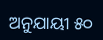ଅନୁଯାୟୀ ୫୦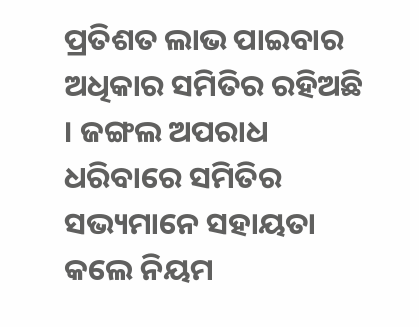ପ୍ରତିଶତ ଲାଭ ପାଇବାର ଅଧିକାର ସମିତିର ରହିଅଛି । ଜଙ୍ଗଲ ଅପରାଧ ଧରିବାରେ ସମିତିର ସଭ୍ୟମାନେ ସହାୟତା କଲେ ନିୟମ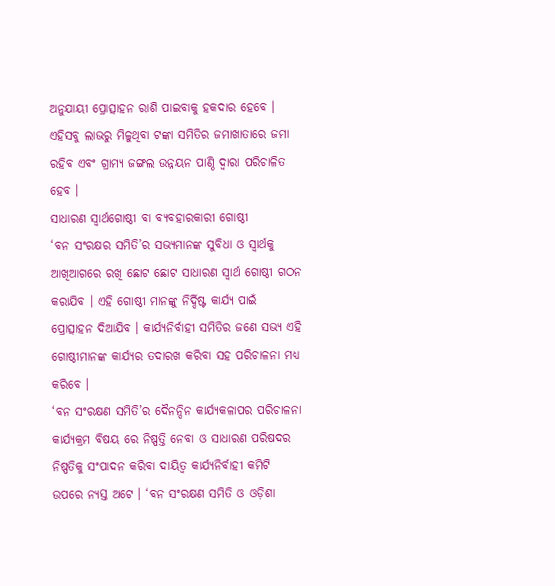ଅନୁଯାୟୀ ପ୍ରୋତ୍ସାହନ ରାଶି ପାଇବାକୁ ହକଦାର ହେବେ । ଏହିସବୁ ଲାଭରୁ ମିଳୁଥିବା ଟଙ୍କା ସମିତିର ଜମାଖାତାରେ ଜମା ରହିବ ଏବଂ ଗ୍ରାମ୍ୟ ଜଙ୍ଗଲ ଉନ୍ନୟନ ପାଣ୍ଠି ଦ୍ଵାରା ପରିଚାଳିତ ହେବ ।
ସାଧାରଣ ସ୍ଵାର୍ଥଗୋଷ୍ଠୀ ବା ବ୍ୟବହାରକାରୀ ଗୋଷ୍ଠୀ
‘ବନ ସଂରକ୍ଷର ସମିତି’ର ସଭ୍ୟମାନଙ୍କ ସୁବିଧା ଓ ସ୍ଵାର୍ଥକୁ ଆଖିଆଗରେ ରଖି ଛୋଟ ଛୋଟ ସାଧାରଣ ସ୍ଵାର୍ଥ ଗୋଷ୍ଠୀ ଗଠନ କରାଯିବ । ଏହି ଗୋଷ୍ଠୀ ମାନଙ୍କୁ ନିର୍ଦ୍ଦିଷ୍ଟ କାର୍ଯ୍ୟ ପାଇଁ ପ୍ରୋତ୍ସାହନ ଦିଆଯିବ । କାର୍ଯ୍ୟନିର୍ବାହୀ ସମିତିର ଜଣେ ସଭ୍ୟ ଏହି ଗୋଷ୍ଠୀମାନଙ୍କ କାର୍ଯ୍ୟର ତଦାରଖ କରିବା ସହ ପରିଚାଳନା ମଧ୍ୟ କରିବେ ।
‘ବନ ସଂରକ୍ଷଣ ସମିତି’ର ଦୈନନ୍ଦିନ କାର୍ଯ୍ୟକଳାପର ପରିଚାଳନା କାର୍ଯ୍ୟକ୍ରମ ବିଷୟ ରେ ନିଷ୍ପତ୍ତି ନେବା ଓ ସାଧାରଣ ପରିଷଦର ନିଷ୍ପତିକୁ ସଂପାଦନ କରିବା ଦାୟିତ୍ଵ କାର୍ଯ୍ୟନିର୍ବାହୀ କମିଟି ଉପରେ ନ୍ୟସ୍ତ ଅଟେ । ‘ବନ ସଂରକ୍ଷଣ ସମିତି ଓ ଓଡ଼ିଶା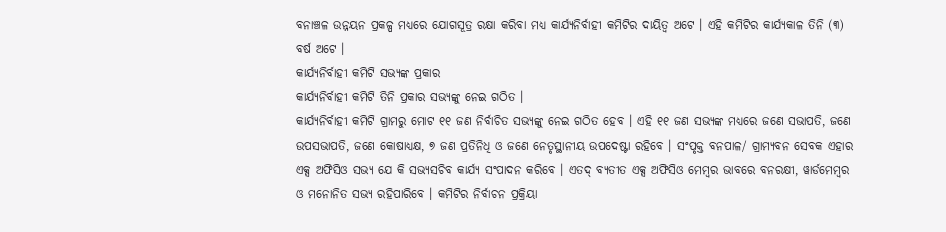ବନାଞ୍ଚଳ ଉନ୍ନୟନ ପ୍ରକଳ୍ପ ମଧ୍ୟରେ ଯୋଗସୂତ୍ର ରକ୍ଷା କରିବା ମଧ୍ୟ କାର୍ଯ୍ୟନିର୍ବାହୀ କମିଟିର ଦାୟିତ୍ଵ ଅଟେ । ଏହି କମିଟିର କାର୍ଯ୍ୟକାଳ ତିନି (୩) ବର୍ଷ ଅଟେ ।
କାର୍ଯ୍ୟନିର୍ବାହୀ କମିଟି ସଭ୍ୟଙ୍କ ପ୍ରକାର
କାର୍ଯ୍ୟନିର୍ବାହୀ କମିଟି ତିନି ପ୍ରକାର ସଭ୍ୟଙ୍କୁ ନେଇ ଗଠିତ ।
କାର୍ଯ୍ୟନିର୍ବାହୀ କମିଟି ଗ୍ରାମରୁ ମୋଟ ୧୧ ଜଣ ନିର୍ବାଚିତ ସଭ୍ୟଙ୍କୁ ନେଇ ଗଠିତ ହେବ । ଏହି ୧୧ ଜଣ ସଭ୍ୟଙ୍କ ମଧ୍ୟରେ ଜଣେ ସଭାପତି, ଜଣେ ଉପସଭାପତି, ଜଣେ କୋଷାଧ୍ୟକ୍ଷ, ୭ ଜଣ ପ୍ରତିନିଧି ଓ ଜଣେ ନେତୃସ୍ଥାନୀୟ ଉପଦେଷ୍ଟା ରହିବେ । ସଂପୃକ୍ତ ବନପାଳ/ ଗ୍ରାମ୍ୟବନ ସେବକ ଏହାର ଏକ୍ସ ଅଫିସିଓ ସଭ୍ୟ ଯେ କି ସଭ୍ୟସଚିବ କାର୍ଯ୍ୟ ସଂପାଦନ କରିବେ । ଏତଦ୍ ବ୍ୟତୀତ ଏକ୍ସ ଅଫିସିଓ ମେମ୍ବର ଭାବରେ ବନରକ୍ଷୀ, ୱାର୍ଡମେମ୍ବର ଓ ମନୋନିତ ସଭ୍ୟ ରହିପାରିବେ । କମିଟିର ନିର୍ବାଚନ ପ୍ରକ୍ରିୟା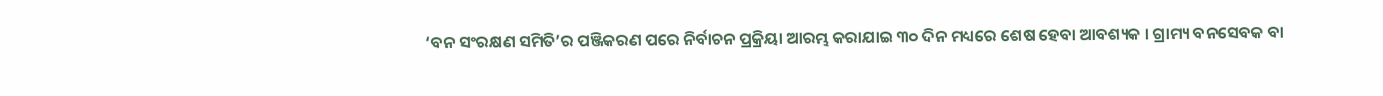‘ବନ ସଂରକ୍ଷଣ ସମିତି’ର ପଞ୍ଜିକରଣ ପରେ ନିର୍ବାଚନ ପ୍ରକ୍ରିୟା ଆରମ୍ଭ କରାଯାଇ ୩୦ ଦିନ ମଧ୍ୟରେ ଶେଷ ହେବା ଆବଶ୍ୟକ । ଗ୍ରାମ୍ୟ ବନସେବକ ବା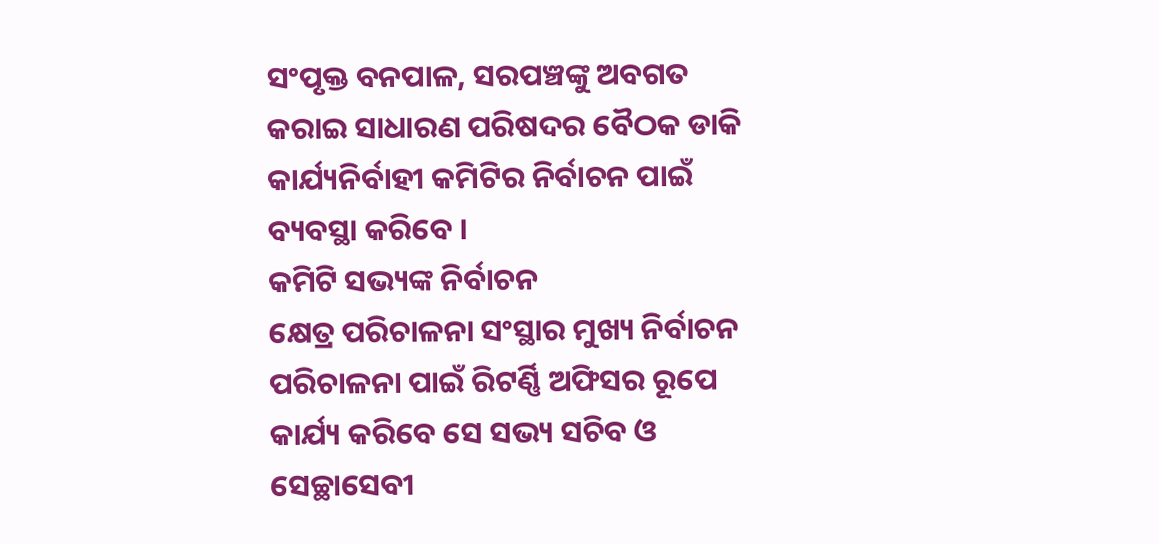ସଂପୃକ୍ତ ବନପାଳ, ସରପଞ୍ଚଙ୍କୁ ଅବଗତ କରାଇ ସାଧାରଣ ପରିଷଦର ବୈଠକ ଡାକି କାର୍ଯ୍ୟନିର୍ବାହୀ କମିଟିର ନିର୍ବାଚନ ପାଇଁ ବ୍ୟବସ୍ଥା କରିବେ ।
କମିଟି ସଭ୍ୟଙ୍କ ନିର୍ବାଚନ
କ୍ଷେତ୍ର ପରିଚାଳନା ସଂସ୍ଥାର ମୁଖ୍ୟ ନିର୍ବାଚନ ପରିଚାଳନା ପାଇଁ ରିଟର୍ଣ୍ଣି ଅଫିସର ରୂପେ କାର୍ଯ୍ୟ କରିବେ ସେ ସଭ୍ୟ ସଚିବ ଓ ସେଚ୍ଛାସେବୀ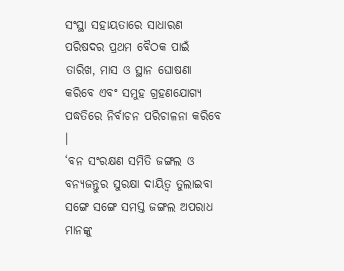ସଂସ୍ଥା ସହାୟତାରେ ସାଧାରଣ ପରିଷଦର ପ୍ରଥମ ବୈଠକ ପାଇଁ ତାରିଖ, ମାସ ଓ ସ୍ଥାନ ଘୋଷଣା କରିବେ ଏବଂ ସମୁହ ଗ୍ରହଣଯୋଗ୍ୟ ପଦ୍ଧତିରେ ନିର୍ବାଚନ ପରିଚାଳନା କରିବେ ।
‘ବନ ସଂରକ୍ଷଣ ସମିତି ଜଙ୍ଗଲ ଓ ବନ୍ୟଜନ୍ତୁର ସୁରକ୍ଷା ଦାୟିତ୍ଵ ତୁଲାଇବା ସଙ୍ଗେ ସଙ୍ଗେ ସମସ୍ତ ଜଙ୍ଗଲ ଅପରାଧ ମାନଙ୍କୁ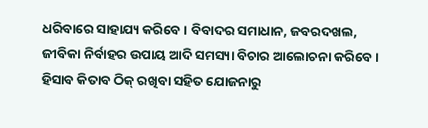ଧରିବାରେ ସାହାଯ୍ୟ କରିବେ । ବିବାଦର ସମାଧାନ, ଜବରଦଖଲ, ଜୀବିକା ନିର୍ବାହର ଉପାୟ ଆଦି ସମସ୍ୟା ବିଚାର ଆଲୋଚନା କରିବେ । ହିସାବ କିତାବ ଠିକ୍ ରଖିବା ସହିତ ଯୋଜନାରୁ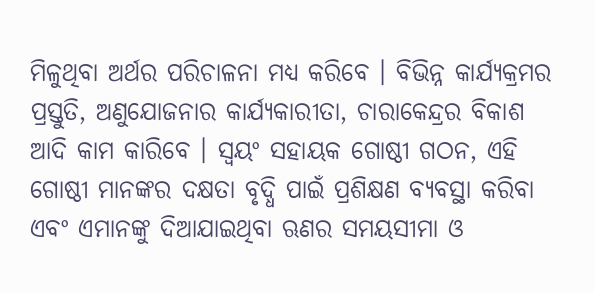ମିଳୁଥିବା ଅର୍ଥର ପରିଚାଳନା ମଧ୍ୟ କରିବେ । ବିଭିନ୍ନ କାର୍ଯ୍ୟକ୍ରମର ପ୍ରସ୍ତୁତି, ଅଣୁଯୋଜନାର କାର୍ଯ୍ୟକାରୀତା, ଚାରାକେନ୍ଦ୍ରର ବିକାଶ ଆଦି କାମ କାରିବେ । ସ୍ଵୟଂ ସହାୟକ ଗୋଷ୍ଠୀ ଗଠନ, ଏହି ଗୋଷ୍ଠୀ ମାନଙ୍କର ଦକ୍ଷତା ବୃଦ୍ଧି ପାଇଁ ପ୍ରଶିକ୍ଷଣ ବ୍ୟବସ୍ଥା କରିବା ଏବଂ ଏମାନଙ୍କୁ ଦିଆଯାଇଥିବା ଋଣର ସମୟସୀମା ଓ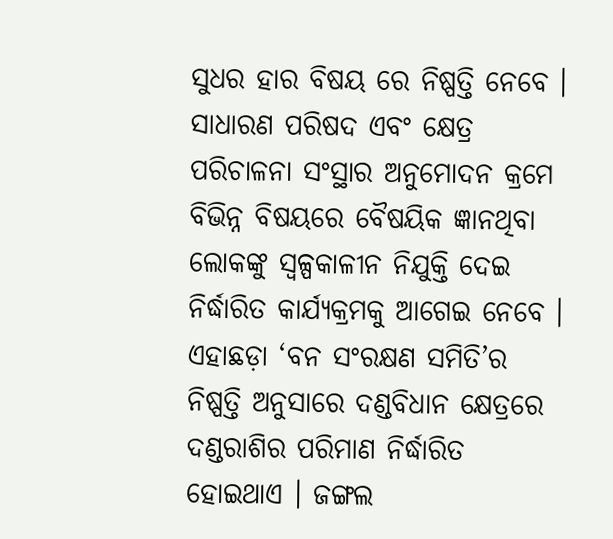ସୁଧର ହାର ବିଷୟ ରେ ନିଷ୍ପତ୍ତି ନେବେ । ସାଧାରଣ ପରିଷଦ ଏବଂ କ୍ଷେତ୍ର ପରିଚାଳନା ସଂସ୍ଥାର ଅନୁମୋଦନ କ୍ରମେ ବିଭିନ୍ନ ବିଷୟରେ ବୈଷୟିକ ଜ୍ଞାନଥିବା ଲୋକଙ୍କୁ ସ୍ୱଳ୍ପକାଳୀନ ନିଯୁକ୍ତି ଦେଇ ନିର୍ଦ୍ଧାରିତ କାର୍ଯ୍ୟକ୍ରମକୁ ଆଗେଇ ନେବେ । ଏହାଛଡ଼ା ‘ବନ ସଂରକ୍ଷଣ ସମିତି’ର ନିଷ୍ପତ୍ତି ଅନୁସାରେ ଦଣ୍ଡବିଧାନ କ୍ଷେତ୍ରରେ ଦଣ୍ଡରାଶିର ପରିମାଣ ନିର୍ଦ୍ଧାରିତ ହୋଇଥାଏ । ଜଙ୍ଗଲ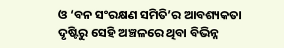ଓ ‘ବନ ସଂରକ୍ଷଣ ସମିତି’ର ଆବଶ୍ୟକତା ଦୃଷ୍ଟିରୁ ସେହି ଅଞ୍ଚଳରେ ଥିବା ବିଭିନ୍ନ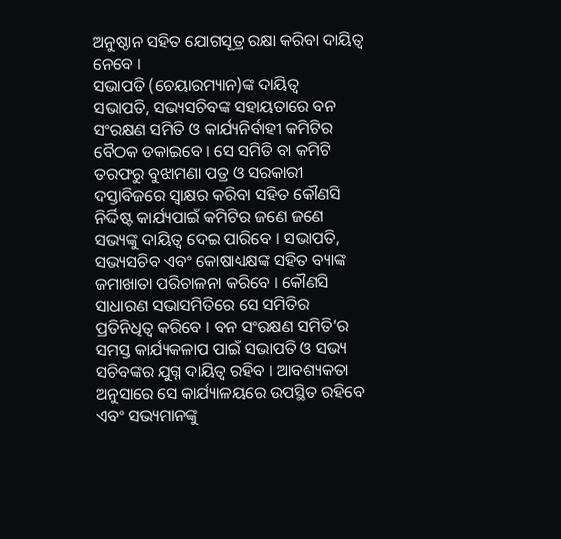ଅନୁଷ୍ଠାନ ସହିତ ଯୋଗସୂତ୍ର ରକ୍ଷା କରିବା ଦାୟିତ୍ଵ ନେବେ ।
ସଭାପତି (ଚେୟାରମ୍ୟାନ)ଙ୍କ ଦାୟିତ୍ଵ
ସଭାପତି, ସଭ୍ୟସଚିବଙ୍କ ସହାୟତାରେ ବନ ସଂରକ୍ଷଣ ସମିତି ଓ କାର୍ଯ୍ୟନିର୍ବାହୀ କମିଟିର ବୈଠକ ଡକାଇବେ । ସେ ସମିତି ବା କମିଟି ତରଫରୁ ବୁଝାମଣା ପତ୍ର ଓ ସରକାରୀ ଦସ୍ତାବିଜରେ ସ୍ଵାକ୍ଷର କରିବା ସହିତ କୌଣସି ନିର୍ଦ୍ଦିଷ୍ଟ କାର୍ଯ୍ୟପାଇଁ କମିଟିର ଜଣେ ଜଣେ ସଭ୍ୟଙ୍କୁ ଦାୟିତ୍ଵ ଦେଇ ପାରିବେ । ସଭାପତି, ସଭ୍ୟସଚିବ ଏବଂ କୋଷାଧ୍ୟକ୍ଷଙ୍କ ସହିତ ବ୍ୟାଙ୍କ ଜମାଖାତା ପରିଚାଳନା କରିବେ । କୌଣସି ସାଧାରଣ ସଭାସମିତିରେ ସେ ସମିତିର ପ୍ରତିନିଧିତ୍ଵ କରିବେ । ବନ ସଂରକ୍ଷଣ ସମିତି’ର ସମସ୍ତ କାର୍ଯ୍ୟକଳାପ ପାଇଁ ସଭାପତି ଓ ସଭ୍ୟ ସଚିବଙ୍କର ଯୁଗ୍ନ ଦାୟିତ୍ଵ ରହିବ । ଆବଶ୍ୟକତା ଅନୁସାରେ ସେ କାର୍ଯ୍ୟାଳୟରେ ଉପସ୍ଥିତ ରହିବେ ଏବଂ ସଭ୍ୟମାନଙ୍କୁ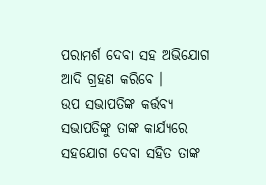ପରାମର୍ଶ ଦେବା ସହ ଅଭିଯୋଗ ଆଦି ଗ୍ରହଣ କରିବେ ।
ଉପ ସଭାପତିଙ୍କ କର୍ତ୍ତବ୍ୟ
ସଭାପତିଙ୍କୁ ତାଙ୍କ କାର୍ଯ୍ୟରେ ସହଯୋଗ ଦେବା ସହିତ ତାଙ୍କ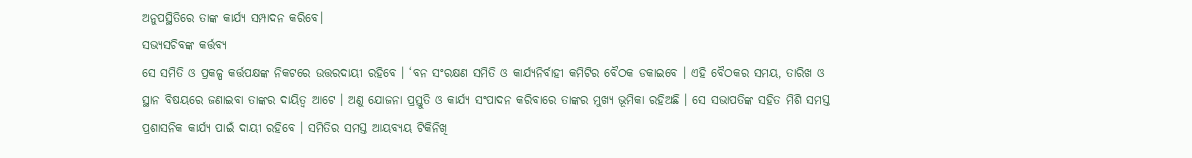ଅନୁପସ୍ଥିତିରେ ତାଙ୍କ କାର୍ଯ୍ୟ ସମ୍ପାଦନ କରିବେ।
ସଭ୍ୟସଚିବଙ୍କ କର୍ତ୍ତବ୍ୟ
ସେ ସମିତି ଓ ପ୍ରକଳ୍ପ କର୍ତ୍ତପକ୍ଷଙ୍କ ନିକଟରେ ଉତ୍ତରଦାୟୀ ରହିବେ । ‘ବନ ସଂରକ୍ଷଣ ସମିତି ଓ କାର୍ଯ୍ୟନିର୍ବାହୀ କମିଟିର ବୈଠକ ଡକାଇବେ । ଏହି ବୈଠକର ସମୟ, ତାରିଖ ଓ ସ୍ଥାନ ବିଷୟରେ ଜଣାଇବା ତାଙ୍କର ଦାୟିତ୍ଵ ଆଟେ । ଅଣୁ ଯୋଜନା ପ୍ରସ୍ତୁତି ଓ କାର୍ଯ୍ୟ ସଂପାଦନ କରିବାରେ ତାଙ୍କର ମୁଖ୍ୟ ଭୂମିକା ରହିଅଛି । ସେ ସଭାପତିଙ୍କ ସହିତ ମିଶି ସମସ୍ତ ପ୍ରଶାସନିକ କାର୍ଯ୍ୟ ପାଇଁ ଦାୟୀ ରହିବେ । ସମିତିର ସମସ୍ତ ଆୟବ୍ୟୟ ଟିକିନିଖି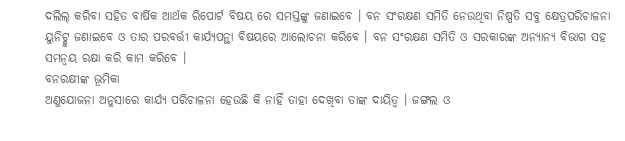ଦଲିଲ୍ କରିବା ସହିତ ବାର୍ଷିକ ଆର୍ଥକ ରିପୋର୍ଟ ବିଷୟ ରେ ସମସ୍ତଙ୍କୁ ଜଣାଇବେ । ବନ ସଂରକ୍ଷଣ ସମିତି ନେଉଥିବା ନିଷ୍ପତି ସବୁ କ୍ଷେତ୍ରପରିଚାଳନା ୟୁନିଟ୍କୁ ଜଣାଇବେ ଓ ତାର ପରବର୍ତ୍ତୀ କାର୍ଯ୍ୟପନ୍ଥା ବିଷୟରେ ଆଲୋଚନା କରିବେ । ବନ ସଂରକ୍ଷଣ ସମିତି ଓ ସରକାରଙ୍କ ଅନ୍ୟାନ୍ୟ ବିଭାଗ ସହ ସମନ୍ଵୟ ରକ୍ଷା କରି କାମ କରିବେ ।
ବନରକ୍ଷୀଙ୍କ ଭୂମିକା
ଅଣୁଯୋଜନା ଅନୁସାରେ କାର୍ଯ୍ୟ ପରିଚାଳନା ହେଉଛି କି ନାହିଁ ତାହା ଦେଖିବା ତାଙ୍କ ଦାୟିତ୍ଵ । ଜଙ୍ଗଲ ଓ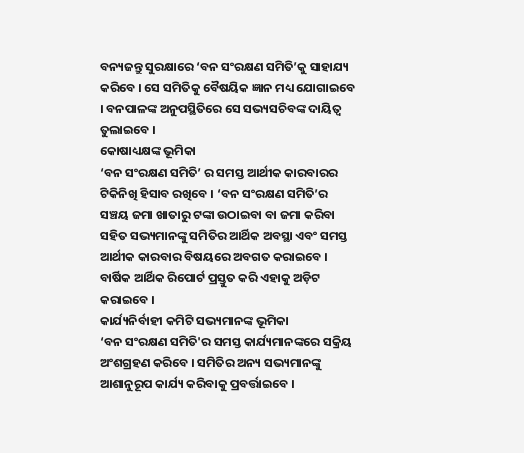ବନ୍ୟଜନ୍ତୁ ସୁରକ୍ଷାରେ ‘ବନ ସଂରକ୍ଷଣ ସମିତି’କୁ ସାହାଯ୍ୟ କରିବେ । ସେ ସମିତିକୁ ବୈଷୟିକ ଜ୍ଞାନ ମଧ୍ୟ ଯୋଗାଇବେ । ବନପାଳଙ୍କ ଅନୁପସ୍ଥିତିରେ ସେ ସଭ୍ୟସଚିବଙ୍କ ଦାୟିତ୍ଵ ତୁଲାଇବେ ।
କୋଷାଧ୍ୟକ୍ଷଙ୍କ ଭୂମିକା
‘ବନ ସଂରକ୍ଷଣ ସମିତି’ ର ସମସ୍ତ ଆର୍ଥୀକ କାରବାରର ଟିକିନିଖି ହିସାବ ରଖିବେ । ‘ବନ ସଂରକ୍ଷଣ ସମିତି’ର ସଞ୍ଚୟ ଜମା ଖାତାରୁ ଟଙ୍କା ଉଠାଇବା ବା ଜମା କରିବା ସହିତ ସଭ୍ୟମାନଙ୍କୁ ସମିତିର ଆର୍ଥିକ ଅବସ୍ଥା ଏବଂ ସମସ୍ତ ଆର୍ଥୀକ କାରବାର ବିଷୟରେ ଅବଗତ କରାଇବେ । ବାର୍ଷିକ ଆର୍ଥିକ ରିପୋର୍ଟ ପ୍ରସ୍ତୁତ କରି ଏହାକୁ ଅଡ଼ିଟ କରାଇବେ ।
କାର୍ଯ୍ୟନିର୍ବାହୀ କମିଟି ସଭ୍ୟମାନଙ୍କ ଭୂମିକା
‘ବନ ସଂରକ୍ଷଣ ସମିତି'ର ସମସ୍ତ କାର୍ଯ୍ୟମାନଙ୍କରେ ସକ୍ରିୟ ଅଂଶଗ୍ରହଣ କରିବେ । ସମିତିର ଅନ୍ୟ ସଭ୍ୟମାନଙ୍କୁ ଆଶାନୁରୂପ କାର୍ଯ୍ୟ କରିବାକୁ ପ୍ରବର୍ତ୍ତାଇବେ ।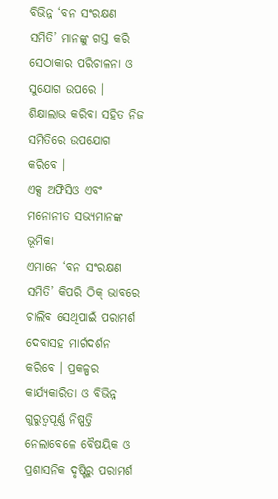ବିଭିନ୍ନ ‘ବନ ସଂରକ୍ଷଣ ସମିତି’ ମାନଙ୍କୁ ଗସ୍ତ କରି ସେଠାକାର ପରିଚାଳନା ଓ ସୁଯୋଗ ଉପରେ । ଶିକ୍ଷାଲାଭ କରିବା ସହିତ ନିଜ ସମିତିରେ ଉପଯୋଗ କରିବେ ।
ଏକ୍ସ ଅଫିସିଓ ଏବଂ ମନୋନୀତ ସଭ୍ୟମାନଙ୍କ ଭୂମିକା
ଏମାନେ ‘ବନ ସଂରକ୍ଷଣ ସମିତି’ କିପରି ଠିକ୍ ଭାବରେ ଚାଲିବ ସେଥିପାଇଁ ପରାମର୍ଶ ଦେବାସହ ମାର୍ଗଦର୍ଶନ କରିବେ । ପ୍ରକଳ୍ପର କାର୍ଯ୍ୟକାରିତା ଓ ବିଭିନ୍ନ ଗୁରୁତ୍ଵପୂର୍ଣ୍ଣ ନିଷ୍ପତ୍ତି ନେଲାବେଳେ ବୈଷୟିକ ଓ ପ୍ରଶାସନିକ ଦୃଷ୍ଟିରୁ ପରାମର୍ଶ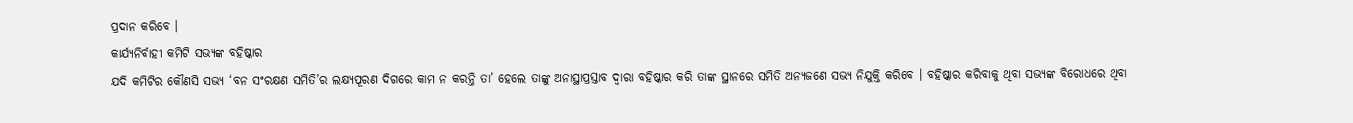ପ୍ରଦାନ କରିବେ ।
କାର୍ଯ୍ୟନିର୍ବାହୀ କମିଟି ସଭ୍ୟଙ୍କ ବହିଷ୍କାର
ଯଦି କମିଟିର କୌଣସି ସଭ୍ୟ ‘ବନ ସଂରକ୍ଷଣ ସମିତି’ର ଲକ୍ଷ୍ୟପୂରଣ ଦିଗରେ କାମ ନ କରନ୍ତି ତା’ ହେଲେ ତାଙ୍କୁ ଅନାସ୍ଥାପ୍ରସ୍ତାବ ଦ୍ଵାରା ବହିଷ୍କାର କରି ତାଙ୍କ ସ୍ଥାନରେ ସମିତି ଅନ୍ୟଜଣେ ସଭ୍ୟ ନିଯୁକ୍ତି କରିବେ । ବହିଷ୍କାର କରିବାକୁ ଥିବା ସଭ୍ୟଙ୍କ ବିରୋଧରେ ଥିବା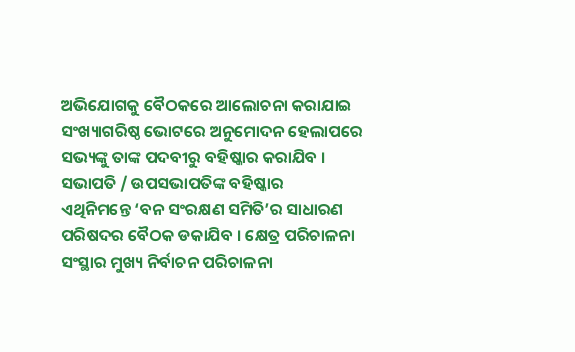ଅଭିଯୋଗକୁ ବୈଠକରେ ଆଲୋଚନା କରାଯାଇ ସଂଖ୍ୟାଗରିଷ୍ଠ ଭୋଟରେ ଅନୁମୋଦନ ହେଲାପରେ ସଭ୍ୟଙ୍କୁ ତାଙ୍କ ପଦବୀରୁ ବହିଷ୍କାର କରାଯିବ ।
ସଭାପତି / ଉପସଭାପତିଙ୍କ ବହିଷ୍କାର
ଏଥିନିମନ୍ତେ ‘ବନ ସଂରକ୍ଷଣ ସମିତି’ର ସାଧାରଣ ପରିଷଦର ବୈଠକ ଡକାଯିବ । କ୍ଷେତ୍ର ପରିଚାଳନା ସଂସ୍ଥାର ମୁଖ୍ୟ ନିର୍ବାଚନ ପରିଚାଳନା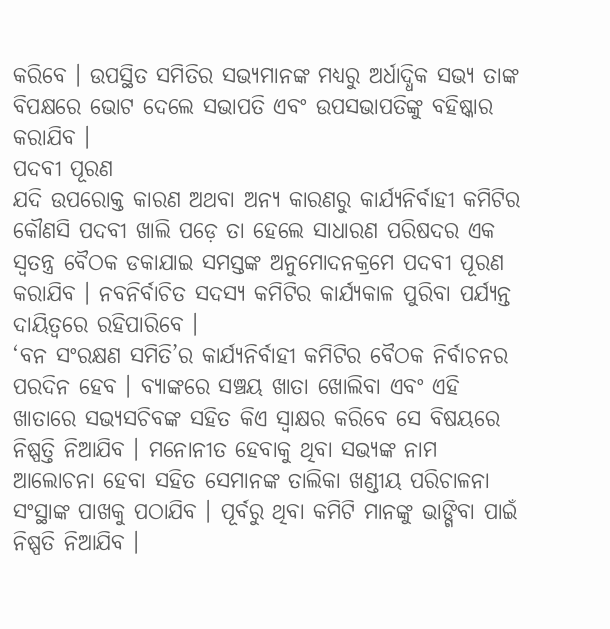କରିବେ । ଉପସ୍ଥିତ ସମିତିର ସଭ୍ୟମାନଙ୍କ ମଧ୍ୟରୁ ଅର୍ଧାଦ୍ଧିକ ସଭ୍ୟ ତାଙ୍କ ବିପକ୍ଷରେ ଭୋଟ ଦେଲେ ସଭାପତି ଏବଂ ଉପସଭାପତିଙ୍କୁ ବହିଷ୍କାର କରାଯିବ ।
ପଦବୀ ପୂରଣ
ଯଦି ଉପରୋକ୍ତ କାରଣ ଅଥବା ଅନ୍ୟ କାରଣରୁ କାର୍ଯ୍ୟନିର୍ବାହୀ କମିଟିର କୌଣସି ପଦବୀ ଖାଲି ପଡ଼େ ତା ହେଲେ ସାଧାରଣ ପରିଷଦର ଏକ ସ୍ଵତନ୍ତ୍ର ବୈଠକ ଡକାଯାଇ ସମସ୍ତଙ୍କ ଅନୁମୋଦନକ୍ରମେ ପଦବୀ ପୂରଣ କରାଯିବ । ନବନିର୍ବାଚିତ ସଦସ୍ୟ କମିଟିର କାର୍ଯ୍ୟକାଳ ପୁରିବା ପର୍ଯ୍ୟନ୍ତ ଦାୟିତ୍ଵରେ ରହିପାରିବେ ।
‘ବନ ସଂରକ୍ଷଣ ସମିତି’ର କାର୍ଯ୍ୟନିର୍ବାହୀ କମିଟିର ବୈଠକ ନିର୍ବାଚନର ପରଦିନ ହେବ । ବ୍ୟାଙ୍କରେ ସଞ୍ଚୟ ଖାତା ଖୋଲିବା ଏବଂ ଏହି ଖାତାରେ ସଭ୍ୟସଚିବଙ୍କ ସହିତ କିଏ ସ୍ଵାକ୍ଷର କରିବେ ସେ ବିଷୟରେ ନିଷ୍ପତ୍ତି ନିଆଯିବ । ମନୋନୀତ ହେବାକୁ ଥିବା ସଭ୍ୟଙ୍କ ନାମ ଆଲୋଚନା ହେବା ସହିତ ସେମାନଙ୍କ ତାଲିକା ଖଣ୍ଡୀୟ ପରିଚାଳନା ସଂସ୍ଥାଙ୍କ ପାଖକୁ ପଠାଯିବ । ପୂର୍ବରୁ ଥିବା କମିଟି ମାନଙ୍କୁ ଭାଙ୍ଗିବା ପାଇଁ ନିଷ୍ପତି ନିଆଯିବ ।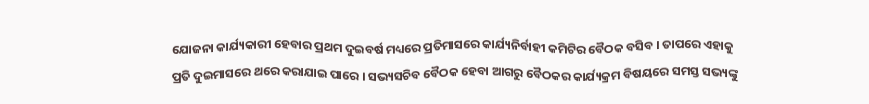ଯୋଜନା କାର୍ଯ୍ୟକାରୀ ହେବାର ପ୍ରଥମ ଦୁଇବର୍ଷ ମଧ୍ୟରେ ପ୍ରତିମାସରେ କାର୍ଯ୍ୟନିର୍ବାହୀ କମିଟିର ବୈଠକ ବସିବ । ତାପରେ ଏହାକୁ ପ୍ରତି ଦୁଇମାସରେ ଥରେ କରାଯାଇ ପାରେ । ସଭ୍ୟସଚିବ ବୈଠକ ହେବା ଆଗରୁ ବୈଠକର କାର୍ଯ୍ୟକ୍ରମ ବିଷୟରେ ସମସ୍ତ ସଭ୍ୟଙ୍କୁ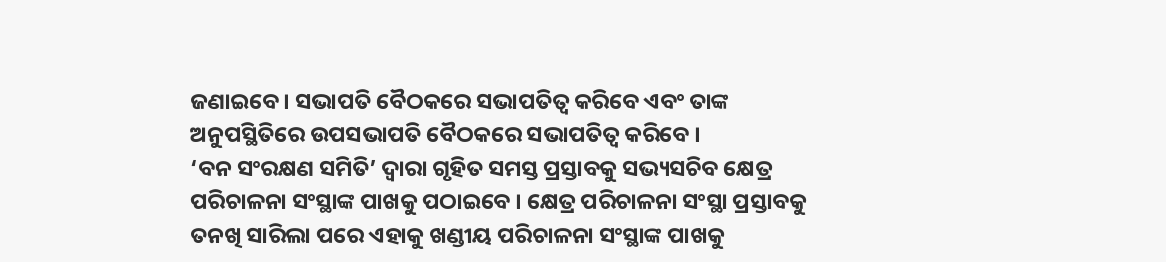ଜଣାଇବେ । ସଭାପତି ବୈଠକରେ ସଭାପତିତ୍ଵ କରିବେ ଏବଂ ତାଙ୍କ ଅନୁପସ୍ଥିତିରେ ଉପସଭାପତି ବୈଠକରେ ସଭାପତିତ୍ଵ କରିବେ ।
‘ବନ ସଂରକ୍ଷଣ ସମିତି’ ଦ୍ଵାରା ଗୃହିତ ସମସ୍ତ ପ୍ରସ୍ତାବକୁ ସଭ୍ୟସଚିବ କ୍ଷେତ୍ର ପରିଚାଳନା ସଂସ୍ଥାଙ୍କ ପାଖକୁ ପଠାଇବେ । କ୍ଷେତ୍ର ପରିଚାଳନା ସଂସ୍ଥା ପ୍ରସ୍ତାବକୁ ତନଖି ସାରିଲା ପରେ ଏହାକୁ ଖଣ୍ଡୀୟ ପରିଚାଳନା ସଂସ୍ଥାଙ୍କ ପାଖକୁ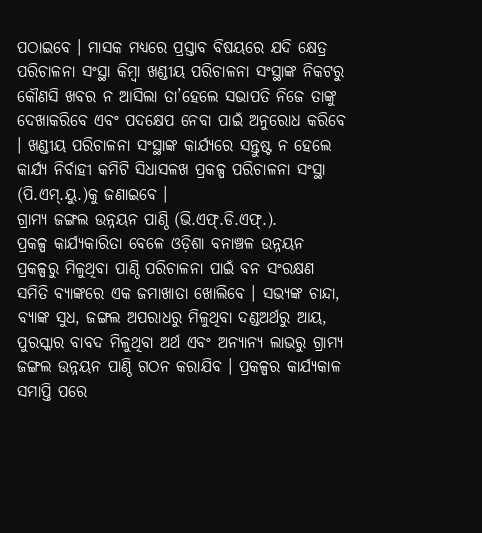ପଠାଇବେ । ମାସକ ମଧ୍ୟରେ ପ୍ରସ୍ତାବ ବିଷୟରେ ଯଦି କ୍ଷେତ୍ର ପରିଚାଳନା ସଂସ୍ଥା କିମ୍ବା ଖଣ୍ଡୀୟ ପରିଚାଳନା ସଂସ୍ଥାଙ୍କ ନିକଟରୁ କୌଣସି ଖବର ନ ଆସିଲା ତା’ହେଲେ ସଭାପତି ନିଜେ ତାଙ୍କୁ ଦେଖାକରିବେ ଏବଂ ପଦକ୍ଷେପ ନେବା ପାଇଁ ଅନୁରୋଧ କରିବେ । ଖଣ୍ଡୀୟ ପରିଚାଳନା ସଂସ୍ଥାଙ୍କ କାର୍ଯ୍ୟରେ ସନ୍ତୁଷ୍ଟ ନ ହେଲେ କାର୍ଯ୍ୟ ନିର୍ବାହୀ କମିଟି ସିଧାସଳଖ ପ୍ରକଳ୍ପ ପରିଚାଳନା ସଂସ୍ଥା (ପି.ଏମ୍.ୟୁ.)କୁ ଜଣାଇବେ ।
ଗ୍ରାମ୍ୟ ଜଙ୍ଗଲ ଉନ୍ନୟନ ପାଣ୍ଠି (ଭି.ଏଫ୍.ଡି.ଏଫ୍.).
ପ୍ରକଳ୍ପ କାର୍ଯ୍ୟକାରିତା ବେଳେ ଓଡ଼ିଶା ବନାଞ୍ଚଳ ଉନ୍ନୟନ ପ୍ରକଳ୍ପରୁ ମିଳୁଥିବା ପାଣ୍ଠି ପରିଚାଳନା ପାଇଁ ବନ ସଂରକ୍ଷଣ ସମିତି ବ୍ୟାଙ୍କରେ ଏକ ଜମାଖାତା ଖୋଲିବେ । ସଭ୍ୟଙ୍କ ଚାନ୍ଦା, ବ୍ୟାଙ୍କ ସୁଧ, ଜଙ୍ଗଲ ଅପରାଧରୁ ମିଳୁଥିବା ଦଣ୍ଡଅର୍ଥରୁ ଆୟ, ପୁରସ୍କାର ବାବଦ ମିଳୁଥିବା ଅର୍ଥ ଏବଂ ଅନ୍ୟାନ୍ୟ ଲାଭରୁ ଗ୍ରାମ୍ୟ ଜଙ୍ଗଲ ଉନ୍ନୟନ ପାଣ୍ଠି ଗଠନ କରାଯିବ । ପ୍ରକଳ୍ପର କାର୍ଯ୍ୟକାଳ ସମାପ୍ତି ପରେ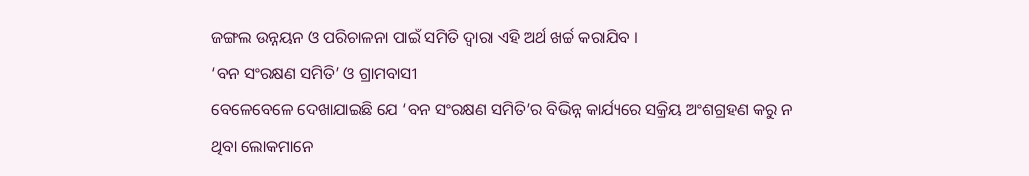ଜଙ୍ଗଲ ଉନ୍ନୟନ ଓ ପରିଚାଳନା ପାଇଁ ସମିତି ଦ୍ଵାରା ଏହି ଅର୍ଥ ଖର୍ଚ୍ଚ କରାଯିବ ।
‘ବନ ସଂରକ୍ଷଣ ସମିତି’ ଓ ଗ୍ରାମବାସୀ
ବେଳେବେଳେ ଦେଖାଯାଇଛି ଯେ ‘ବନ ସଂରକ୍ଷଣ ସମିତି’ର ବିଭିନ୍ନ କାର୍ଯ୍ୟରେ ସକ୍ରିୟ ଅଂଶଗ୍ରହଣ କରୁ ନ ଥିବା ଲୋକମାନେ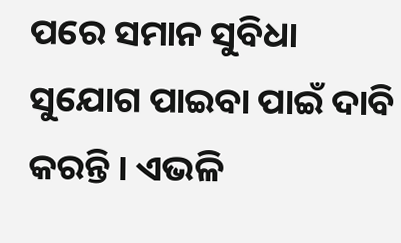ପରେ ସମାନ ସୁବିଧା ସୁଯୋଗ ପାଇବା ପାଇଁ ଦାବି କରନ୍ତି । ଏଭଳି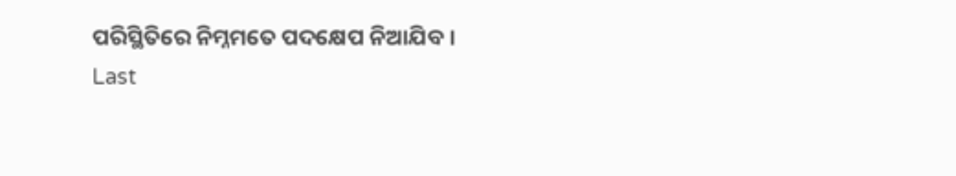ପରିସ୍ଥିତିରେ ନିମ୍ନମତେ ପଦକ୍ଷେପ ନିଆଯିବ ।
Last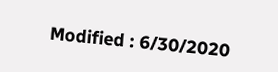Modified : 6/30/2020